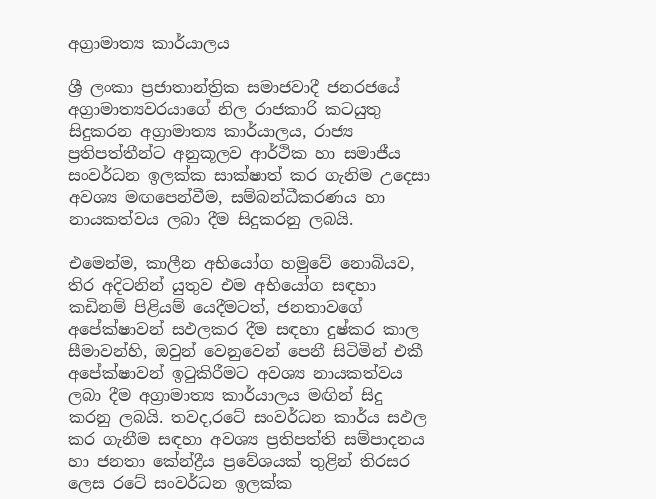අග්‍රාමාත්‍ය කාර්යාලය

ශ්‍රී ලංකා ප්‍ර‍ජාතාන්ත්‍රික සමාජවාදී ජනරජයේ අග්‍රාමාත්‍යවරයාගේ නිල රාජකාරි කටයුතු සිදුකරන අග්‍රාමාත්‍ය කාර්යාලය, රාජ්‍ය ප්‍රතිපත්තීන්ට අනුකූලව ආර්ථික හා සමාජීය සංවර්ධන ඉලක්ක සාක්ෂාත් කර ගැනිම උදෙසා අවශ්‍ය මඟපෙන්වීම, සම්බන්ධීකරණය හා නායකත්වය ලබා දීම සිදුකරනු ලබයි.

එමෙන්ම, කාලීන අභියෝග හමුවේ නොබියව, තිර අදිටනින් යුතුව එම අභියෝග සඳහා කඩිනම් පිළියම් යෙදීමටත්, ජනතාවගේ අපේක්ෂාවන් සඵලකර දීම සඳහා දුෂ්කර කාල සීමාවන්හි, ඔවුන් වෙනුවෙන් පෙනී සිටිමින් එකී අපේක්ෂාවන් ඉටුකිරීමට අවශ්‍ය නායකත්වය ලබා දීම අග්‍රාමාත්‍ය කාර්යාලය මඟින් සිදු කරනු ලබයි. තවද,රටේ සංවර්ධන කාර්ය සඵල කර ගැනීම සඳහා අවශ්‍ය ප්‍රතිපත්ති සම්පාදනය හා ජනතා කේන්ද්‍රීය ප්‍රවේශයක් තුළින් තිරසර ලෙස රටේ සංවර්ධන ඉලක්ක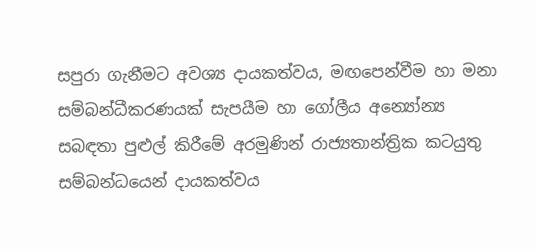සපුරා ගැනීමට අවශ්‍ය දායකත්වය, මඟපෙන්වීම හා මනා සම්බන්ධීකරණයක් සැපයීම හා ගෝලීය අන්‍යෝන්‍ය සබඳතා පුළුල් කිරීමේ අරමුණින් රාජ්‍යතාන්ත්‍රික කටයුතු සම්බන්ධයෙන් දායකත්වය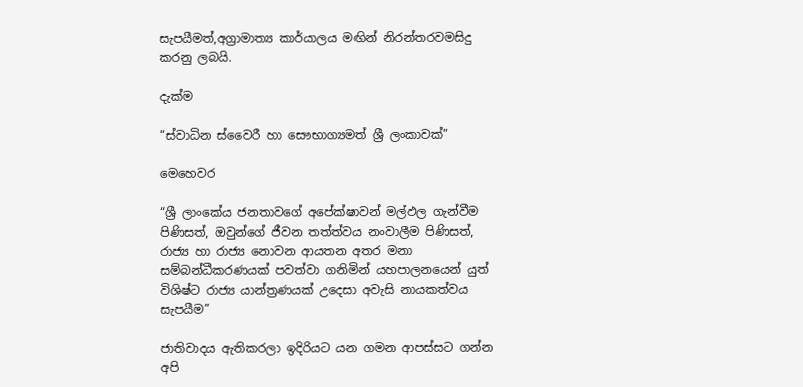සැපයීමත්,අග්‍රාමාත්‍ය කාර්යාලය මඟින් නිරන්තරවමසිදු කරනු ලබයි.

දැක්ම

“ස්වාධින ස්වෛරී හා සෞභාග්‍යමත් ශ්‍රී ලංකාවක්”

මෙහෙවර

“ශ්‍රී ලාංකේය ජනතාවගේ අපේක්ෂාවන් මල්ඵල ගැන්වීම පිණිසත්, ඔවුන්ගේ ජීවන තත්ත්වය නංවාලීම පිණිසත්, රාජ්‍ය හා රාජ්‍ය නොවන ආයතන අතර මනා සම්බන්ධීකරණයක් පවත්වා ගනිමින් යහපාලනයෙන් යුත් විශිෂ්ට රාජ්‍ය යාන්ත්‍ර‍ණයක් උදෙසා අවැසි නායකත්වය සැපයීම”

ජාතිවාදය ඇතිකරලා ඉදිරියට යන ගමන ආපස්සට ගන්න අපි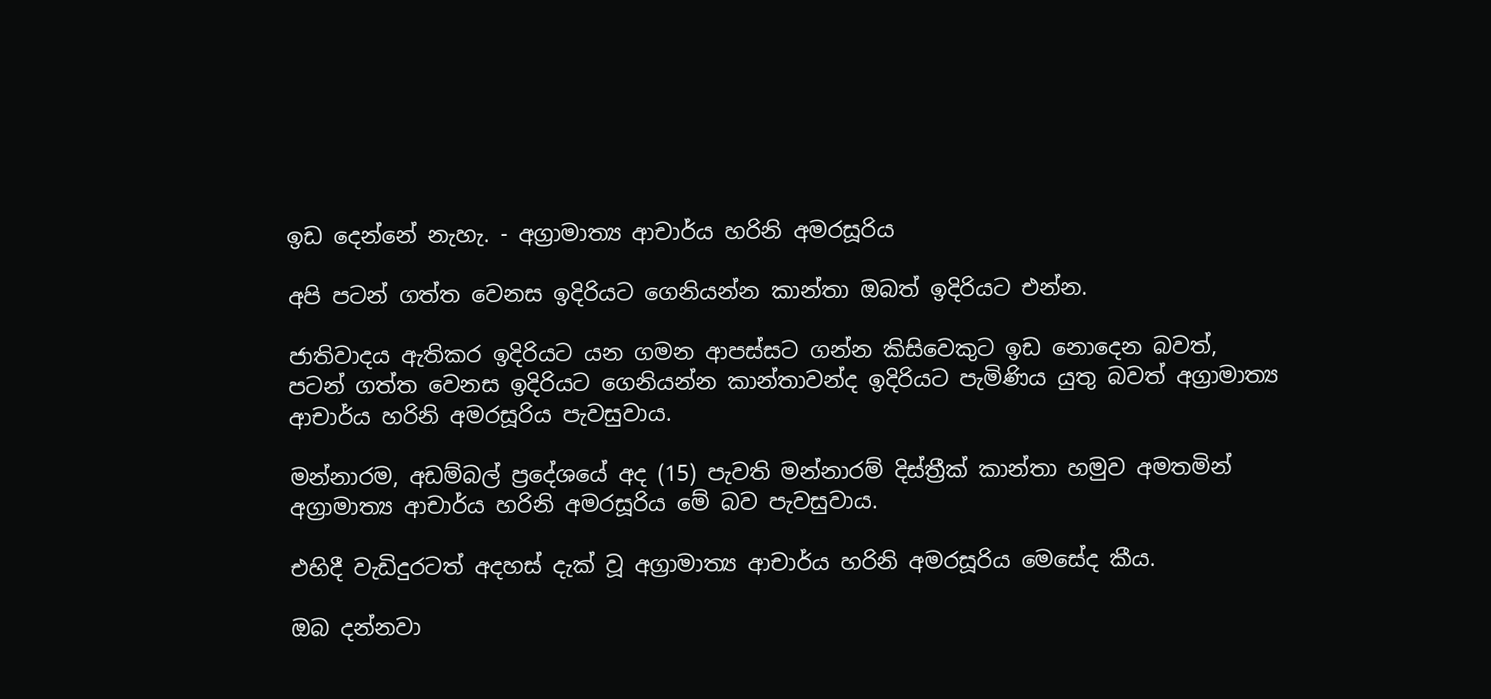ඉඩ දෙන්නේ නැහැ. - අග්‍රාමාත්‍ය ආචාර්ය හරිනි අමරසූරිය

අපි පටන් ගත්ත වෙනස ඉදිරියට ගෙනියන්න කාන්තා ඔබත් ඉදිරියට එන්න.

ජාතිවාදය ඇතිකර ඉදිරියට යන ගමන ආපස්සට ගන්න කිසිවෙකුට ඉඩ නොදෙන බවත්, පටන් ගත්ත වෙනස ඉදිරියට ගෙනියන්න කාන්තාවන්ද ඉදිරියට පැමිණිය යුතු බවත් අග්‍රාමාත්‍ය ආචාර්ය හරිනි අමරසූරිය පැවසුවාය.

මන්නාරම, අඩම්බල් ප්‍රදේශයේ අද (15) පැවති මන්නාරම් දිස්ත්‍රීක් කාන්තා හමුව අමතමින් අග්‍රාමාත්‍ය ආචාර්ය හරිනි අමරසූරිය මේ බව පැවසුවාය.

එහිදී වැඩිදුරටත් අදහස් දැක් වූ අග්‍රාමාත්‍ය ආචාර්ය හරිනි අමරසූරිය මෙසේද කීය.

ඔබ දන්නවා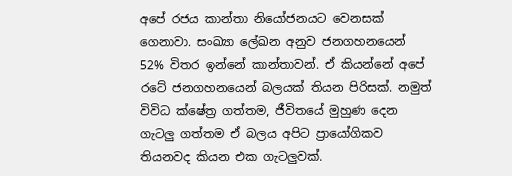අපේ රජය කාන්තා නියෝජනයට වෙනසක් ගෙනාවා. සංඛ්‍යා ලේඛන අනුව ජනගහනයෙන් 52% විතර ඉන්නේ කාන්තාවන්. ඒ කියන්නේ අපේ රටේ ජනගහනයෙන් බලයක් තියන පිරිසක්. නමුත් විවිධ ක්ෂේත්‍ර ගත්තම, ජීවිතයේ මුහුණ දෙන ගැටලු ගත්තම ඒ බලය අපිට ප්‍රායෝගිකව තියනවද කියන එක ගැටලුවක්.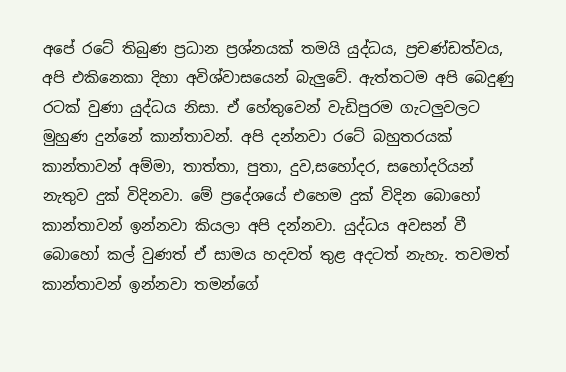අපේ රටේ තිබුණ ප්‍රධාන ප්‍රශ්නයක් තමයි යුද්ධය, ප්‍රචණ්ඩත්වය, අපි එකිනෙකා දිහා අවිශ්වාසයෙන් බැලුවේ. ඇත්තටම අපි බෙදුණු රටක් වුණා යුද්ධය නිසා. ඒ හේතුවෙන් වැඩිපුරම ගැටලුවලට මුහුණ දුන්නේ කාන්තාවන්. අපි දන්නවා රටේ බහුතරයක් කාන්තාවන් අම්මා, තාත්තා, පුතා, දුව,සහෝදර, සහෝදරියන් නැතුව දුක් විදිනවා. මේ ප්‍රදේශයේ එහෙම දුක් විදින බොහෝ කාන්තාවන් ඉන්නවා කියලා අපි දන්නවා. යුද්ධය අවසන් වී බොහෝ කල් වුණත් ඒ සාමය හදවත් තුළ අදටත් නැහැ. තවමත් කාන්තාවන් ඉන්නවා තමන්ගේ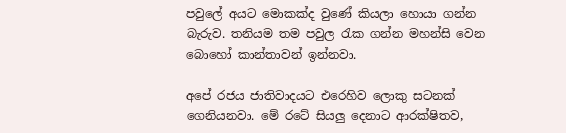පවුලේ අයට මොකක්ද වුණේ කියලා හොයා ගන්න බැරුව. තනියම තම පවුල රැක ගන්න මහන්සි වෙන බොහෝ කාන්තාවන් ඉන්නවා.

අපේ රජය ජාතිවාදයට එරෙහිව ලොකු සටනක් ගෙනියනවා. මේ රටේ සියලු දෙනාට ආරක්ෂිතව,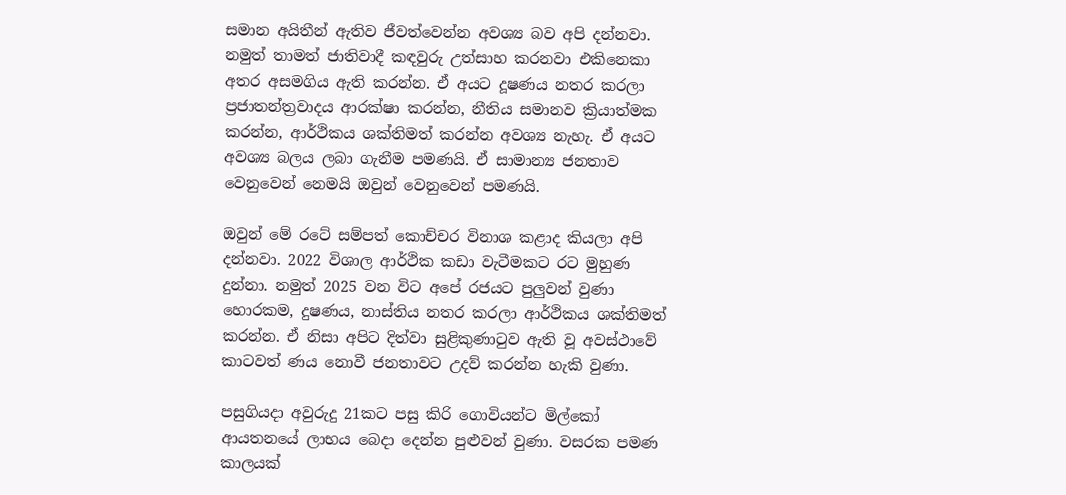සමාන අයිතීන් ඇතිව ජීවත්වෙන්න අවශ්‍ය බව අපි දන්නවා. නමුත් තාමත් ජාතිවාදී කඳවුරු උත්සාහ කරනවා එකිනෙකා අතර අසමගිය ඇති කරන්න. ඒ අයට දූෂණය නතර කරලා ප්‍රජාතන්ත්‍රවාදය ආරක්ෂා කරන්න, නීතිය සමානව ක්‍රියාත්මක කරන්න, ආර්ථිකය ශක්තිමත් කරන්න අවශ්‍ය නැහැ. ඒ අයට අවශ්‍ය බලය ලබා ගැනීම පමණයි. ඒ සාමාන්‍ය ජනතාව වෙනුවෙන් නෙමයි ඔවුන් වෙනුවෙන් පමණයි.

ඔවුන් මේ රටේ සම්පත් කොච්චර විනාශ කළාද කියලා අපි දන්නවා. 2022 විශාල ආර්ථික කඩා වැටීමකට රට මුහුණ දුන්නා. නමුත් 2025 වන විට අපේ රජයට පුලුවන් වුණා හොරකම, දුෂණය, නාස්තිය නතර කරලා ආර්ථිකය ශක්තිමත් කරන්න. ඒ නිසා අපිට දිත්වා සුළිකුණාටුව ඇති වූ අවස්ථාවේ කාටවත් ණය නොවී ජනතාවට උදව් කරන්න හැකි වුණා.

පසුගියදා අවුරුදු 21කට පසු කිරි ගොවියන්ට මිල්කෝ ආයතනයේ ලාභය බෙදා දෙන්න පුළුවන් වුණා. වසරක පමණ කාලයක්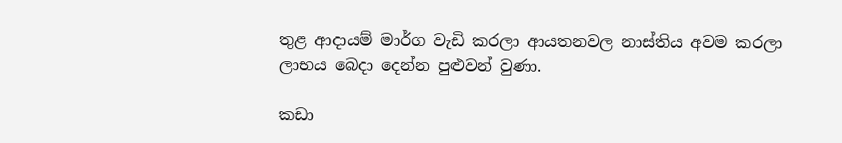තුළ ආදායම් මාර්ග වැඩි කරලා ආයතනවල නාස්තිය අවම කරලා ලාභය බෙදා දෙන්න පුළුවන් වුණා.

කඩා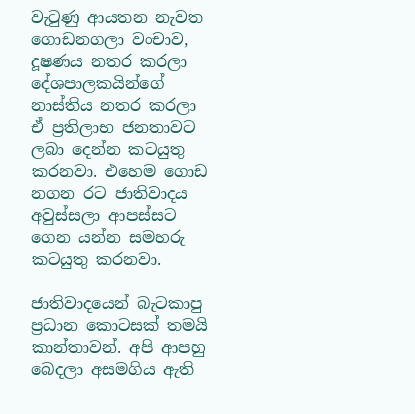වැටුණු ආයතන නැවත ගොඩනගලා වංචාව, දූෂණය නතර කරලා දේශපාලකයින්ගේ නාස්තිය නතර කරලා ඒ ප්‍රතිලාභ ජනතාවට ලබා දෙන්න කටයුතු කරනවා. එහෙම ගොඩ නගන රට ජාතිවාදය අවුස්සලා ආපස්සට ගෙන යන්න සමහරු කටයුතු කරනවා.

ජාතිවාදයෙන් බැටකාපු ප්‍රධාන කොටසක් තමයි කාන්තාවන්. අපි ආපහු බෙදලා අසමගිය ඇති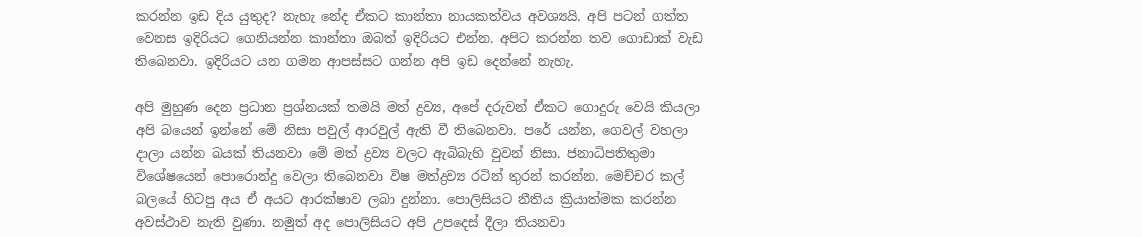කරන්න ඉඩ දිය යුතුද? නැහැ නේද ඒකට කාන්තා නායකත්වය අවශ්‍යයි. අපි පටන් ගත්ත වෙනස ඉදිරියට ගෙනියන්න කාන්තා ඔබත් ඉදිරියට එන්න. අපිට කරන්න තව ගොඩාක් වැඩ තිබෙනවා. ඉදිරියට යන ගමන ආපස්සට ගන්න අපි ඉඩ දෙන්නේ නැහැ.

අපි මුහුණ දෙන ප්‍රධාන ප්‍රශ්නයක් තමයි මත් ද්‍රව්‍ය, අපේ දරුවන් ඒකට ගොදුරු වෙයි කියලා අපි බයෙන් ඉන්නේ මේ නිසා පවුල් ආරවුල් ඇති වී තිබෙනවා. පරේ යන්න, ගෙවල් වහලා දාලා යන්න බයක් තියනවා මේ මත් ද්‍රව්‍ය වලට ඇබිබැහි වුවන් නිසා. ජනාධිපතිතුමා විශේෂයෙන් පොරොන්දු වෙලා තිබෙනවා විෂ මත්ද්‍රව්‍ය රටින් තුරන් කරන්න. මෙච්චර කල් බලයේ හිටපු අය ඒ අයට ආරක්ෂාව ලබා දුන්නා. පොලිසියට නීතිය ක්‍රියාත්මක කරන්න අවස්ථාව නැති වුණා. නමුත් අද පොලිසියට අපි උපදෙස් දීලා තියනවා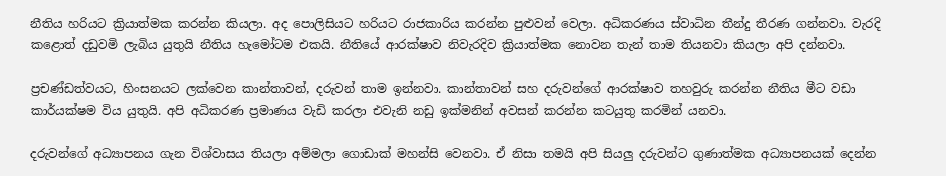නීතිය හරියට ක්‍රියාත්මක කරන්න කියලා. අද පොලිසියට හරියට රාජකාරිය කරන්න පුළුවන් වෙලා. අධිකරණය ස්වාධින තීන්දු තීරණ ගන්නවා. වැරදි කළොත් දඩුවමි ලැබිය යුතුයි නීතිය හැමෝටම එකයි. නීතියේ ආරක්ෂාව නිවැරදිව ක්‍රියාත්මක නොවන තැන් තාම තියනවා කියලා අපි දන්නවා.

ප්‍රචණ්ඩත්වයට, හිංසනයට ලක්වෙන කාන්තාවන්, දරුවන් තාම ඉන්නවා. කාන්තාවන් සහ දරුවන්ගේ ආරක්ෂාව තහවුරු කරන්න නීතිය මීට වඩා කාර්යක්ෂම විය යුතුයි. අපි අධිකරණ ප්‍රමාණය වැඩි කරලා එවැනි නඩු ඉක්මනින් අවසන් කරන්න කටයුතු කරමින් යනවා.

දරුවන්ගේ අධ්‍යාපනය ගැන විශ්වාසය තියලා අම්මලා ගොඩාක් මහන්සි වෙනවා. ඒ නිසා තමයි අපි සියලු දරුවන්ට ගුණාත්මක අධ්‍යාපනයක් දෙන්න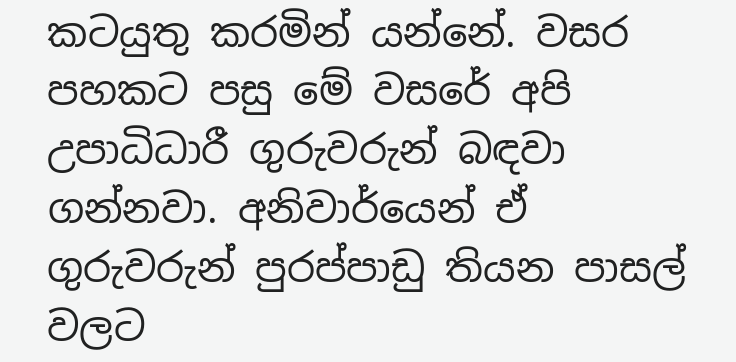කටයුතු කරමින් යන්නේ. වසර පහකට පසු මේ වසරේ අපි උපාධිධාරී ගුරුවරුන් බඳවා ගන්නවා. අනිවාර්යෙන් ඒ ගුරුවරුන් පුරප්පාඩු තියන පාසල් වලට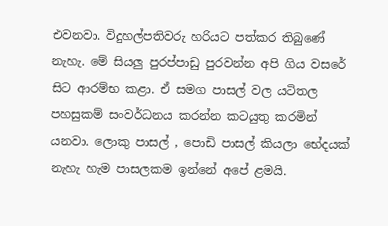එවනවා. විදුහල්පතිවරු හරියට පත්කර තිබුණේ නැහැ. මේ සියලු පුරප්පාඩු පුරවන්න අපි ගිය වසරේ සිට ආරම්භ කළා. ඒ සමග පාසල් වල යටිතල පහසුකම් සංවර්ධනය කරන්න කටයුතු කරමින් යනවා. ලොකු පාසල් , පොඩි පාසල් කියලා භේදයක් නැහැ හැම පාසලකම ඉන්නේ අපේ ළමයි.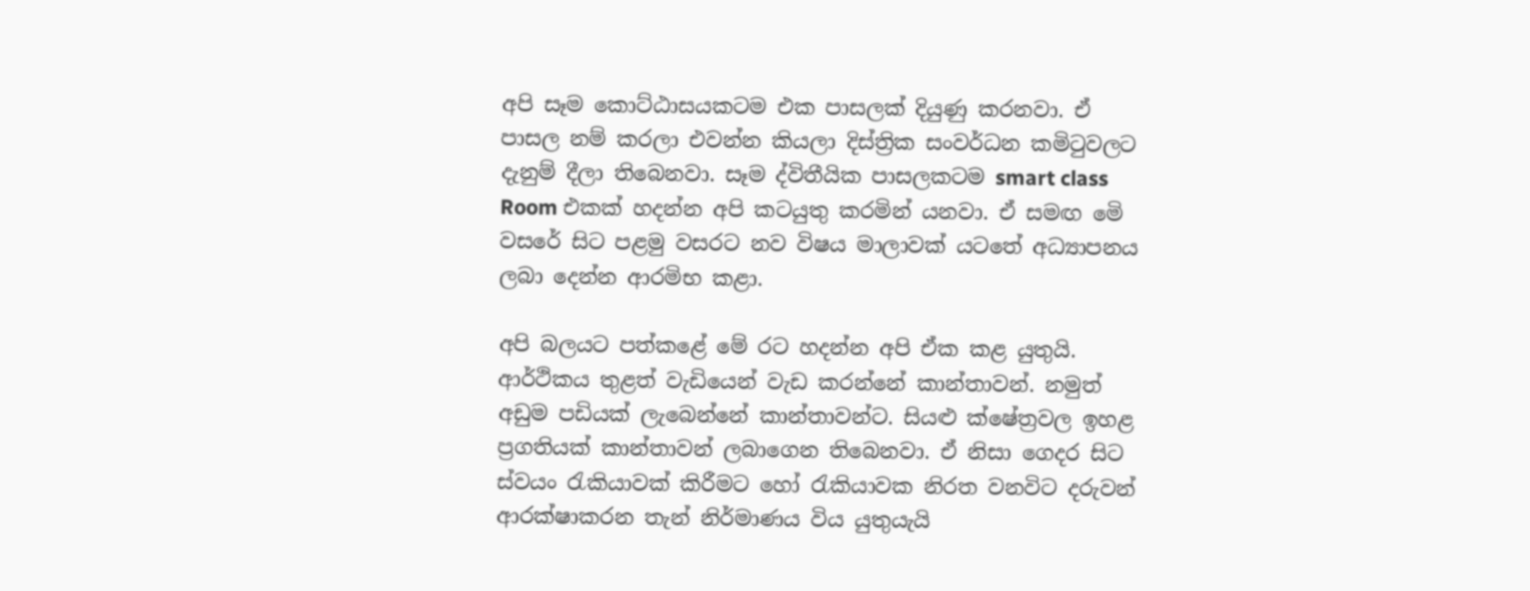අපි සෑම කොට්ඨාසයකටම එක පාසලක් දියුණු කරනවා. ඒ පාසල නම් කරලා එවන්න කියලා දිස්ත්‍රික සංවර්ධන කමිටුවලට දැනුම් දීලා තිබෙනවා. සෑම ද්විතීයික පාසලකටම smart class Room එකක් හදන්න අපි කටයුතු කරමින් යනවා. ඒ සමඟ මෙි වසරේ සිට පළමු වසරට නව විෂය මාලාවක් යටතේ අධ්‍යාපනය ලබා දෙන්න ආරමිභ කළා.

අපි බලයට පත්කළේ මේ රට හදන්න අපි ඒක කළ යුතුයි. ආර්ථිකය තුළත් වැඩියෙන් වැඩ කරන්නේ කාන්තාවන්. නමුත් අඩුම පඩියක් ලැබෙන්නේ කාන්තාවන්ට. සියළු ක්ෂේත්‍රවල ඉහළ ප්‍රගතියක් කාන්තාවන් ලබාගෙන තිබෙනවා. ඒ නිසා ගෙදර සිට ස්වයං රැකියාවක් කිරීමට හෝ රැකියාවක නිරත වනවිට දරුවන් ආරක්ෂාකරන තැන් නිර්මාණය විය යුතුයැයි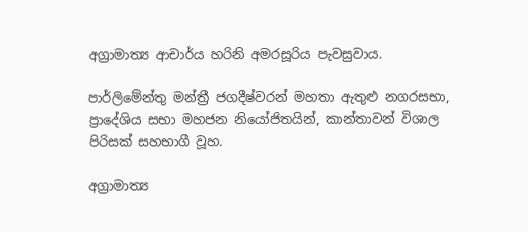අග්‍රාමාත්‍ය ආචාර්ය හරිනි අමරසූරිය පැවසුවාය.

පාර්ලිමේන්තු මන්ත්‍රී ජගදීෂ්වරන් මහතා ඇතුළු නගරසභා, ප්‍රාදේශිය සභා මහජන නියෝජිතයින්, කාන්තාවන් විශාල පිරිසක් සහභාගී වූහ.

අග්‍රාමාත්‍ය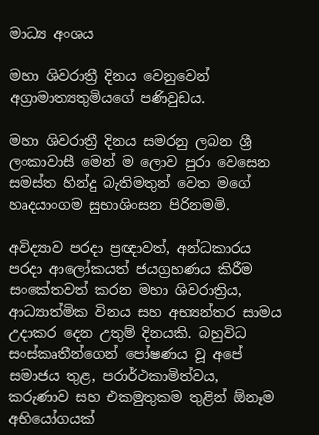මාධ්‍ය අංශය

මහා ශිවරාත්‍රී දිනය වෙනුවෙන් අග්‍රාමාත්‍යතුමියගේ පණිවුඩය.

මහා ශිවරාත්‍රී දිනය සමරනු ලබන ශ්‍රී ලංකාවාසී මෙන් ම ලොව පුරා වෙසෙන සමස්ත හින්දු බැතිමතුන් වෙත මගේ හෘදයාංගම සුභාශිංසන පිරිනමමි.

අවිද්‍යාව පරදා ප්‍රඥාවත්, අන්ධකාරය පරදා ආලෝකයත් ජයග්‍රහණය කිරීම සංකේතවත් කරන මහා ශිවරාත්‍රිය, ආධ්‍යාත්මික විනය සහ අභ්‍යන්තර සාමය උදාකර දෙන උතුම් දිනයකි. බහුවිධ සංස්කෘතීන්ගෙන් පෝෂණය වූ අපේ සමාජය තුළ, පරාර්ථකාමිත්වය, කරුණාව සහ එකමුතුකම තුළින් ඕනෑම අභියෝගයක්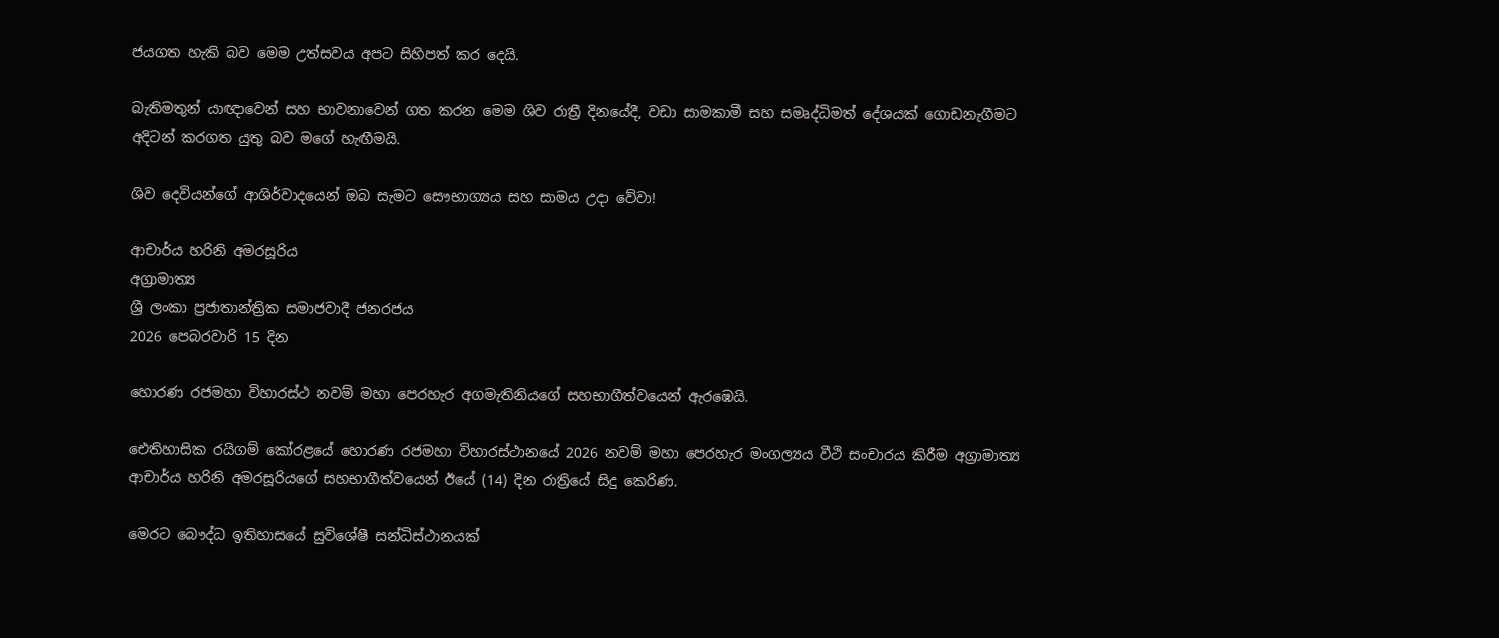ජයගත හැකි බව මෙම උත්සවය අපට සිහිපත් කර දෙයි.

බැතිමතුන් යාඥාවෙන් සහ භාවනාවෙන් ගත කරන මෙම ශිව රාත්‍රී දිනයේදී, වඩා සාමකාමී සහ සමෘද්ධිමත් දේශයක් ගොඩනැගීමට අදිටන් කරගත යුතු බව මගේ හැඟීමයි.

ශිව දෙවියන්ගේ ආශිර්වාදයෙන් ඔබ සැමට සෞභාග්‍යය සහ සාමය උදා වේවා!

ආචාර්ය හරිනි අමරසූරිය
අග්‍රාමාත්‍ය
ශ්‍රී ලංකා ප්‍රජාතාන්ත්‍රික සමාජවාදී ජනරජය
2026 පෙබරවාරි 15 දින

හොරණ රජමහා විහාරස්ථ නවම් මහා පෙරහැර අගමැතිනියගේ සහභාගීත්වයෙන් ඇරඹෙයි.

ඓතිහාසික රයිගම් කෝරළයේ හොරණ රජමහා විහාරස්ථානයේ 2026 නවම් මහා පෙරහැර මංගල්‍යය වීථි සංචාරය කිරීම අග්‍රාමාත්‍ය ආචාර්ය හරිනි අමරසූරියගේ සහභාගීත්වයෙන් ඊයේ (14) දින රාත්‍රියේ සිදු කෙරිණ.

මෙරට බෞද්ධ ඉතිහාසයේ සුවිශේෂී සන්ධිස්ථානයක්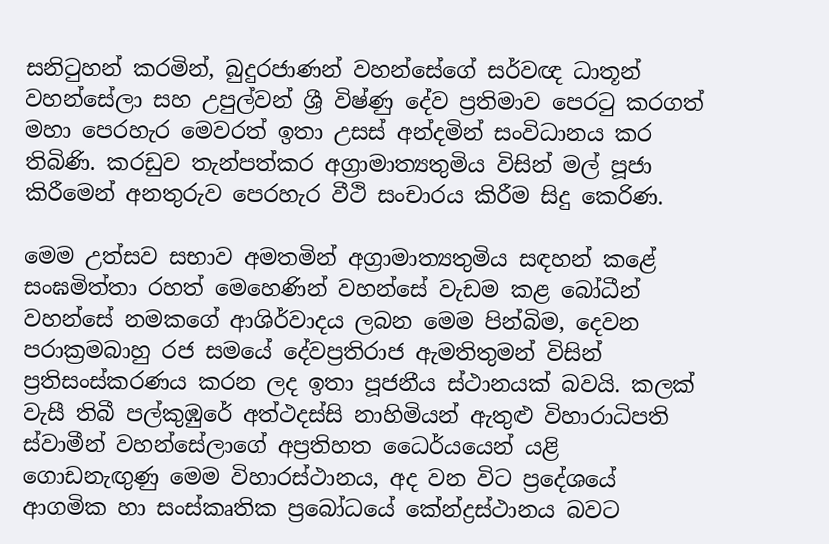සනිටුහන් කරමින්, බුදුරජාණන් වහන්සේගේ සර්වඥ ධාතූන් වහන්සේලා සහ උපුල්වන් ශ්‍රී විෂ්ණු දේව ප්‍රතිමාව පෙරටු කරගත් මහා පෙරහැර මෙවරත් ඉතා උසස් අන්දමින් සංවිධානය කර තිබිණි. කරඩුව තැන්පත්කර අග්‍රාමාත්‍යතුමිය විසින් මල් පූජා කිරීමෙන් අනතුරුව පෙරහැර වීථි සංචාරය කිරීම සිදු කෙරිණ.

මෙම උත්සව සභාව අමතමින් අග්‍රාමාත්‍යතුමිය සඳහන් කළේ සංඝමිත්තා රහත් මෙහෙණින් වහන්සේ වැඩම කළ බෝධීන් වහන්සේ නමකගේ ආශිර්වාදය ලබන මෙම පින්බිම, දෙවන පරාක්‍රමබාහු රජ සමයේ දේවප්‍රතිරාජ ඇමතිතුමන් විසින් ප්‍රතිසංස්කරණය කරන ලද ඉතා පූජනීය ස්ථානයක් බවයි. කලක් වැසී තිබී පල්කුඹුරේ අත්ථදස්සි නාහිමියන් ඇතුළු විහාරාධිපති ස්වාමීන් වහන්සේලාගේ අප්‍රතිහත ධෛර්යයෙන් යළි ගොඩනැඟුණු මෙම විහාරස්ථානය, අද වන විට ප්‍රදේශයේ ආගමික හා සංස්කෘතික ප්‍රබෝධයේ කේන්ද්‍රස්ථානය බවට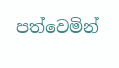පත්වෙමින්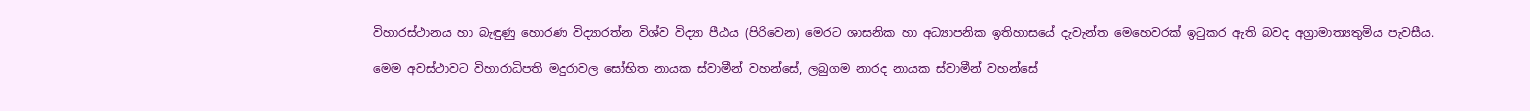විහාරස්ථානය හා බැඳුණු හොරණ විද්‍යාරත්න විශ්ව විද්‍යා පීඨය (පිරිවෙන) මෙරට ශාසනික හා අධ්‍යාපනික ඉතිහාසයේ දැවැන්ත මෙහෙවරක් ඉටුකර ඇති බවද අග්‍රාමාත්‍යතුමිය පැවසීය.

මෙම අවස්ථාවට විහාරාධිපති මදුරාවල සෝභිත නායක ස්වාමීන් වහන්සේ, ලබුගම නාරද නායක ස්වාමීන් වහන්සේ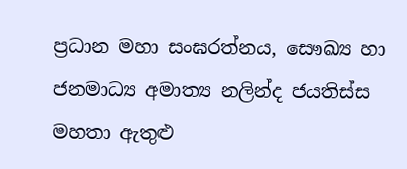ප්‍රධාන මහා සංඝරත්නය, සෞඛ්‍ය හා ජනමාධ්‍ය අමාත්‍ය නලින්ද ජයතිස්ස මහතා ඇතුළු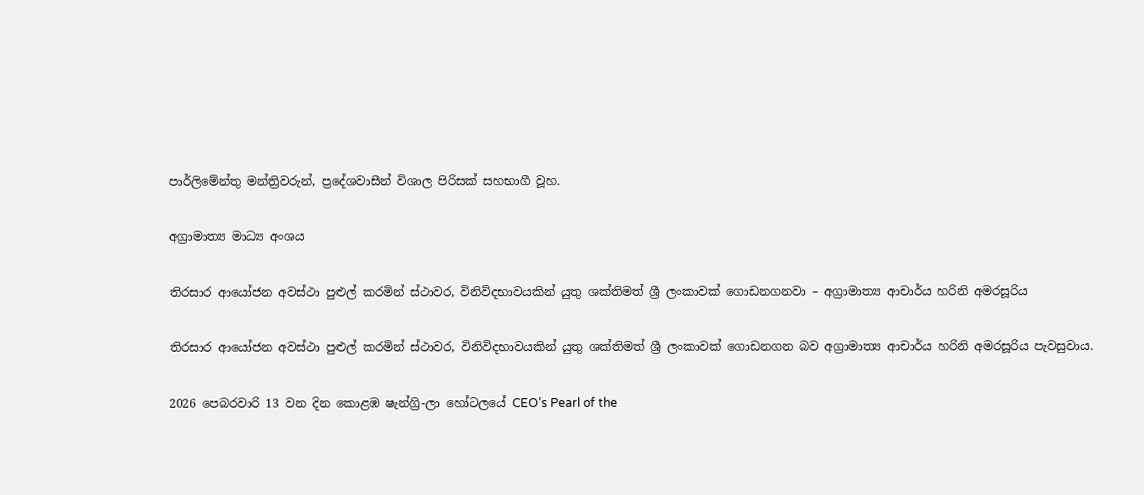පාර්ලිමේන්තු මන්ත්‍රිවරුන්, ප්‍රදේශවාසීන් විශාල පිරිසක් සහභාගී වූහ.

අග්‍රාමාත්‍ය මාධ්‍ය අංශය

තිරසාර ආයෝජන අවස්ථා පුළුල් කරමින් ස්ථාවර, විනිවිදභාවයකින් යුතු ශක්තිමත් ශ්‍රී ලංකාවක් ගොඩනගනවා – අග්‍රාමාත්‍ය ආචාර්ය හරිනි අමරසූරිය

තිරසාර ආයෝජන අවස්ථා පුළුල් කරමින් ස්ථාවර, විනිවිදභාවයකින් යුතු ශක්තිමත් ශ්‍රී ලංකාවක් ගොඩනගන බව අග්‍රාමාත්‍ය ආචාර්ය හරිනි අමරසූරිය පැවසුවාය.

2026 පෙබරවාරි 13 වන දින කොළඹ ෂැන්ග්‍රි-ලා හෝටලයේ CEO’s Pearl of the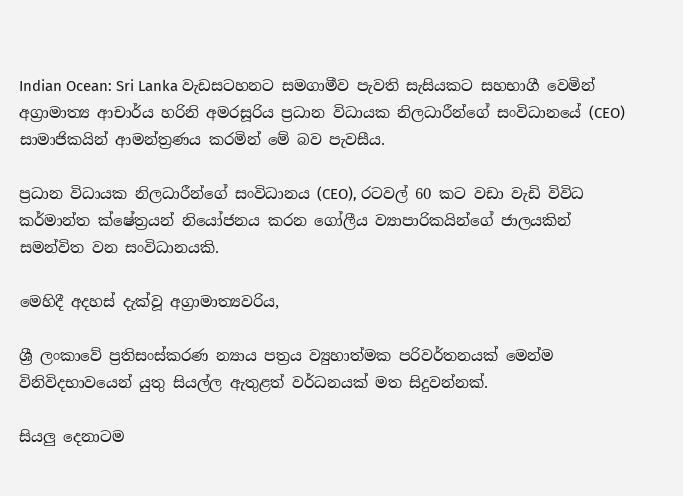Indian Ocean: Sri Lanka වැඩසටහනට සමගාමීව පැවති සැසියකට සහභාගී වෙමින් අග්‍රාමාත්‍ය ආචාර්ය හරිනි අමරසූරිය ප්‍රධාන විධායක නිලධාරීන්ගේ සංවිධානයේ (CEO) සාමාජිකයින් ආමන්ත්‍රණය කරමින් මේ බව පැවසීය.

ප්‍රධාන විධායක නිලධාරීන්ගේ සංවිධානය (CEO), රටවල් 60 කට වඩා වැඩි විවිධ කර්මාන්ත ක්ෂේත්‍රයන් නියෝජනය කරන ගෝලීය ව්‍යාපාරිකයින්ගේ ජාලයකින් සමන්විත වන සංවිධානයකි.

මෙහිදී අදහස් දැක්වූ අග්‍රාමාත්‍යවරිය,

ශ්‍රී ලංකාවේ ප්‍රතිසංස්කරණ න්‍යාය පත්‍රය ව්‍යුහාත්මක පරිවර්තනයක් මෙන්ම විනිවිදභාවයෙන් යුතු සියල්ල ඇතුළත් වර්ධනයක් මත සිදුවන්නක්.

සියලු දෙනාටම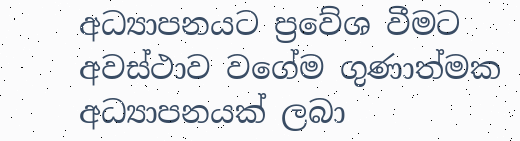අධ්‍යාපනයට ප්‍රවේශ වීමට අවස්ථාව වගේම ගුණාත්මක අධ්‍යාපනයක් ලබා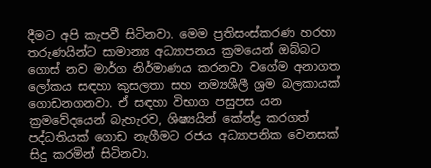දීමට අපි කැපවී සිටිනවා. මෙම ප්‍රතිසංස්කරණ හරහා තරුණයින්ට සාමාන්‍ය අධ්‍යාපනය ක්‍රමයෙන් ඔබ්බට ගොස් නව මාර්ග නිර්මාණය කරනවා වගේම අනාගත ලෝකය සඳහා කුසලතා සහ නම්‍යශීලී ශ්‍රම බලකායක් ගොඩනගනවා. ඒ සඳහා විභාග පසුපස යන ක්‍රමවේදයෙන් බැහැරව, ශිෂ්‍යයින් කේන්ද්‍ර කරගත් පද්ධතියක් ගොඩ නැගීමට රජය අධ්‍යාපනික වෙනසක් සිදු කරමින් සිටිනවා.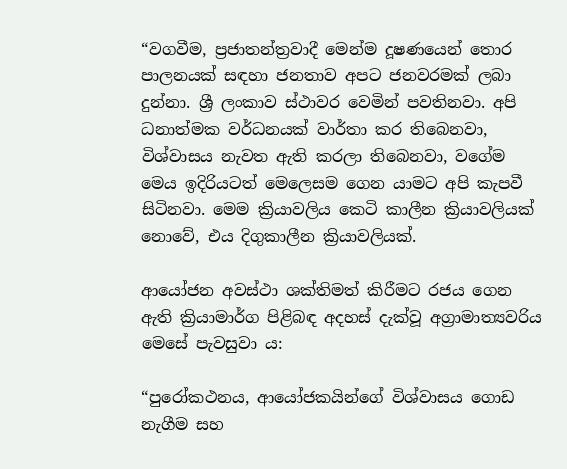“වගවීම, ප්‍රජාතන්ත්‍රවාදී මෙන්ම දූෂණයෙන් තොර පාලනයක් සඳහා ජනතාව අපට ජනවරමක් ලබා දුන්නා. ශ්‍රී ලංකාව ස්ථාවර වෙමින් පවතිනවා. අපි ධනාත්මක වර්ධනයක් වාර්තා කර තිබෙනවා, විශ්වාසය නැවත ඇති කරලා තිබෙනවා, වගේම මෙය ඉදිරියටත් මෙලෙසම ගෙන යාමට අපි කැපවී සිටිනවා. මෙම ක්‍රියාවලිය කෙටි කාලීන ක්‍රියාවලියක් නොවේ, එය දිගුකාලීන ක්‍රියාවලියක්.

ආයෝජන අවස්ථා ශක්තිමත් කිරීමට රජය ගෙන ඇති ක්‍රියාමාර්ග පිළිබඳ අදහස් දැක්වූ අග්‍රාමාත්‍යවරිය මෙසේ පැවසුවා ය:

“පුරෝකථනය, ආයෝජකයින්ගේ විශ්වාසය ගොඩ නැගීම සහ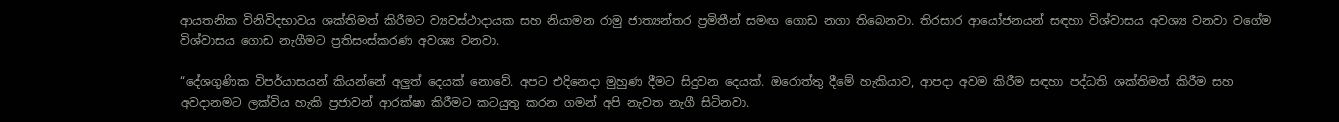ආයතනික විනිවිදභාවය ශක්තිමත් කිරීමට ව්‍යවස්ථාදායක සහ නියාමන රාමු ජාත්‍යන්තර ප්‍රමිතීන් සමඟ ගොඩ නගා තිබෙනවා. තිරසාර ආයෝජනයන් සඳහා විශ්වාසය අවශ්‍ය වනවා වගේම විශ්වාසය ගොඩ නැගීමට ප්‍රතිසංස්කරණ අවශ්‍ය වනවා.

“දේශගුණික විපර්යාසයන් කියන්නේ අලුත් දෙයක් නොවේ. අපට එදිනෙදා මුහුණ දීමට සිදුවන දෙයක්. ඔරොත්තු දීමේ හැකියාව, ආපදා අවම කිරීම සඳහා පද්ධති ශක්තිමත් කිරීම සහ අවදානමට ලක්විය හැකි ප්‍රජාවන් ආරක්ෂා කිරීමට කටයුතු කරන ගමන් අපි නැවත නැගී සිටිනවා.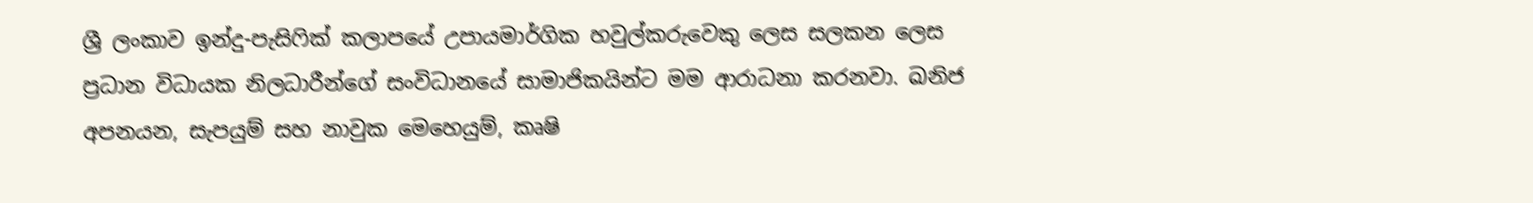ශ්‍රී ලංකාව ඉන්දු-පැසිෆික් කලාපයේ උපායමාර්ගික හවුල්කරුවෙකු ලෙස සලකන ලෙස ප්‍රධාන විධායක නිලධාරීන්ගේ සංවිධානයේ සාමාජිකයින්ට මම ආරාධනා කරනවා. ඛනිජ අපනයන, සැපයුම් සහ නාවුක මෙහෙයුම්, කෘෂි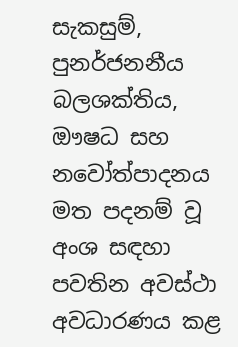සැකසුම්, පුනර්ජනනීය බලශක්තිය, ඖෂධ සහ නවෝත්පාදනය මත පදනම් වූ අංශ සඳහා පවතින අවස්ථා අවධාරණය කළ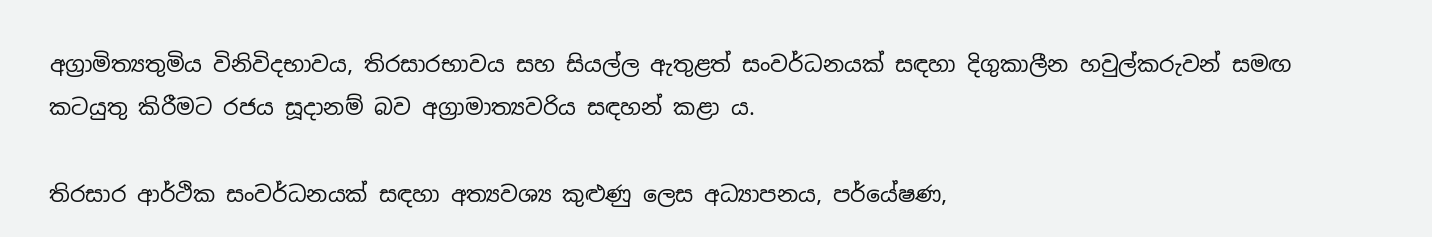අග්‍රාමිත්‍යතුමිය විනිවිදභාවය, තිරසාරභාවය සහ සියල්ල ඇතුළත් සංවර්ධනයක් සඳහා දිගුකාලීන හවුල්කරුවන් සමඟ කටයුතු කිරීමට රජය සූදානම් බව අග්‍රාමාත්‍යවරිය සඳහන් කළා ය.

තිරසාර ආර්ථික සංවර්ධනයක් සඳහා අත්‍යවශ්‍ය කුළුණු ලෙස අධ්‍යාපනය, පර්යේෂණ,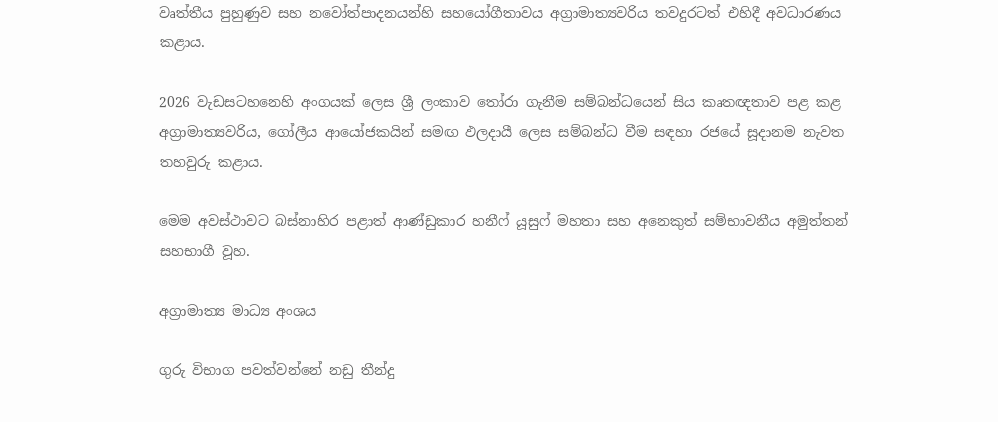වෘත්තීය පුහුණුව සහ නවෝත්පාදනයන්හි සහයෝගීතාවය අග්‍රාමාත්‍යවරිය තවදුරටත් එහිදී අවධාරණය කළාය.

2026 වැඩසටහනෙහි අංගයක් ලෙස ශ්‍රී ලංකාව තෝරා ගැනීම සම්බන්ධයෙන් සිය කෘතඥතාව පළ කළ අග්‍රාමාත්‍යවරිය, ගෝලීය ආයෝජකයින් සමඟ ඵලදායී ලෙස සම්බන්ධ වීම සඳහා රජයේ සූදානම නැවත තහවුරු කළාය.

මෙම අවස්ථාවට බස්නාහිර පළාත් ආණ්ඩුකාර හනීෆ් යූසුෆ් මහතා සහ අනෙකුත් සම්භාවනීය අමුත්තන් සහභාගී වූහ.

අග්‍රාමාත්‍ය මාධ්‍ය අංශය

ගුරු විභාග පවත්වන්නේ නඩු තීන්දු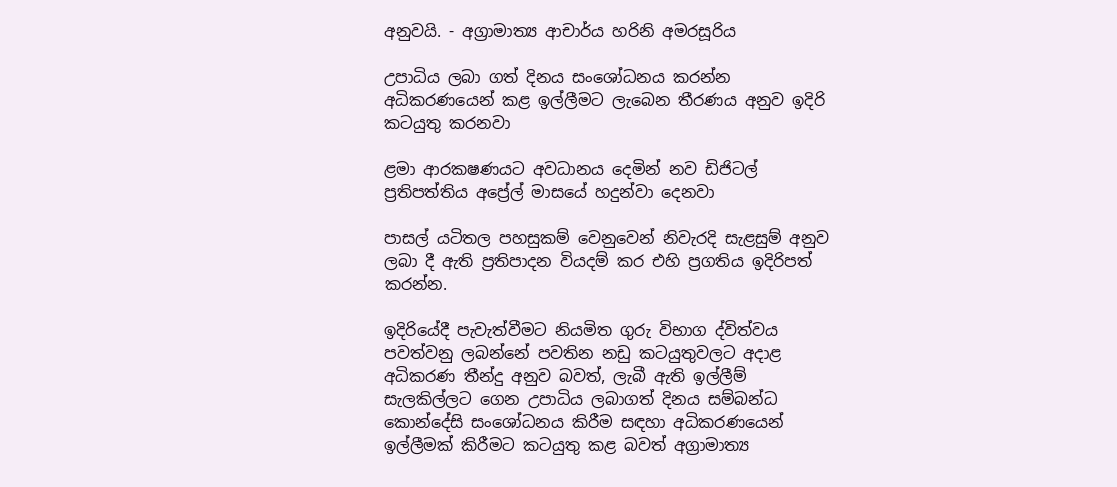අනුවයි. - අග්‍රාමාත්‍ය ආචාර්ය හරිනි අමරසූරිය

උපාධිය ලබා ගත් දිනය සංශෝධනය කරන්න අධිකරණයෙන් කළ ඉල්ලීමට ලැබෙන තීරණය අනුව ඉදිරි කටයුතු කරනවා

ළමා ආරකෂණයට අවධානය දෙමින් නව ඩිජිටල් ප්‍රතිපත්තිය අප්‍රේල් මාසයේ හදුන්වා දෙනවා

පාසල් යටිතල පහසුකම් වෙනුවෙන් නිවැරදි සැළසුම් අනුව ලබා දී ඇති ප්‍රතිපාදන වියදම් කර එහි ප්‍රගතිය ඉදිරිපත් කරන්න.

ඉදිරියේදී පැවැත්වීමට නියමිත ගුරු විභාග ද්විත්වය පවත්වනු ලබන්නේ පවතින නඩු කටයුතුවලට අදාළ අධිකරණ තීන්දු අනුව බවත්, ලැබී ඇති ඉල්ලීම් සැලකිල්ලට ගෙන උපාධිය ලබාගත් දිනය සම්බන්ධ කොන්දේසි සංශෝධනය කිරීම සඳහා අධිකරණයෙන් ඉල්ලීමක් කිරීමට කටයුතු කළ බවත් අග්‍රාමාත්‍ය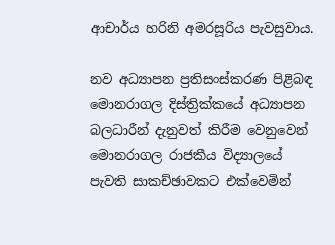ආචාර්ය හරිනි අමරසූරිය පැවසුවාය.

නව අධ්‍යාපන ප්‍රතිසංස්කරණ පිළිබඳ මොනරාගල දිස්ත්‍රික්කයේ අධ්‍යාපන බලධාරීන් දැනුවත් කිරීම වෙනුවෙන් මොනරාගල රාජකීය විද්‍යාලයේ පැවති සාකච්ඡාවකට එක්වෙමින්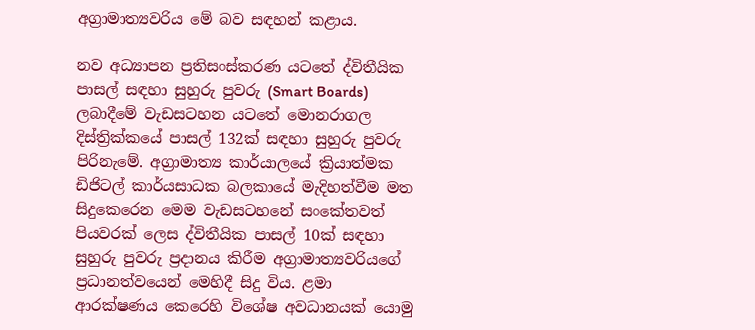අග්‍රාමාත්‍යවරිය මේ බව සඳහන් කළාය.

නව අධ්‍යාපන ප්‍රතිසංස්කරණ යටතේ ද්විතීයික පාසල් සඳහා සුහුරු පුවරු (Smart Boards) ලබාදීමේ වැඩසටහන යටතේ මොනරාගල දිස්ත්‍රික්කයේ පාසල් 132ක් සඳහා සුහුරු පුවරු පිරිනැමේ. අග්‍රාමාත්‍ය කාර්යාලයේ ක්‍රියාත්මක ඩිජිටල් කාර්යසාධක බලකායේ මැදිහත්වීම මත සිදුකෙරෙන මෙම වැඩසටහනේ සංකේතවත් පියවරක් ලෙස ද්විතීයික පාසල් 10ක් සඳහා සුහුරු පුවරු ප්‍රදානය කිරීම අග්‍රාමාත්‍යවරියගේ ප්‍රධානත්වයෙන් මෙහිදී සිදු විය. ළමා ආරක්ෂණය කෙරෙහි විශේෂ අවධානයක් යොමු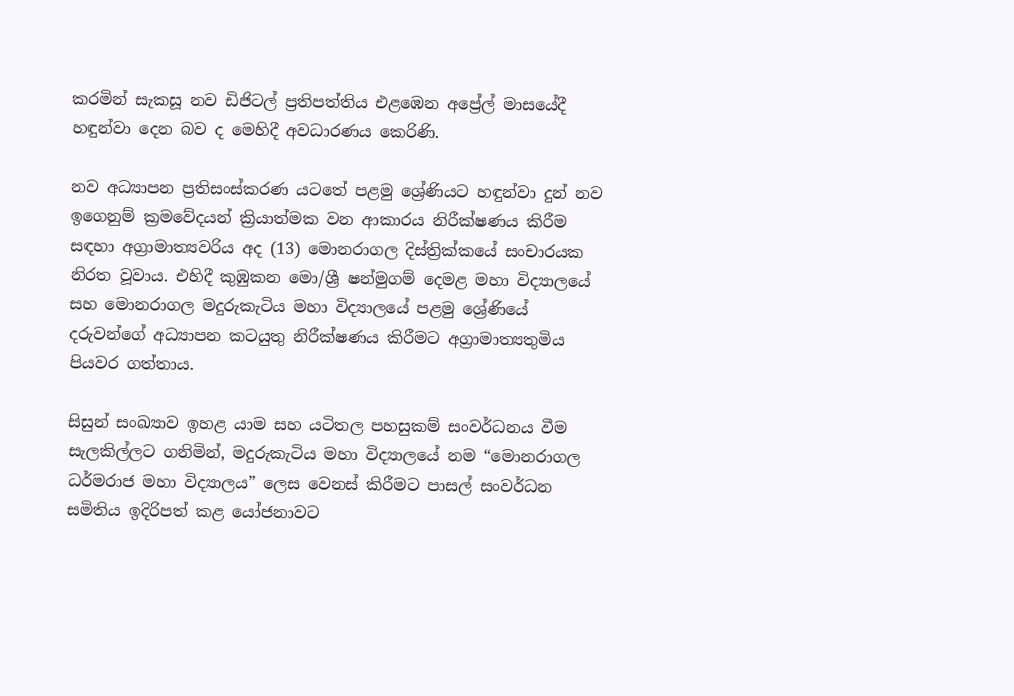කරමින් සැකසූ නව ඩිජිටල් ප්‍රතිපත්තිය එළඹෙන අප්‍රේල් මාසයේදී හඳුන්වා දෙන බව ද මෙහිදී අවධාරණය කෙරිණි.

නව අධ්‍යාපන ප්‍රතිසංස්කරණ යටතේ පළමු ශ්‍රේණියට හඳුන්වා දුන් නව ඉගෙනුම් ක්‍රමවේදයන් ක්‍රියාත්මක වන ආකාරය නිරීක්ෂණය කිරීම සඳහා අග්‍රාමාත්‍යවරිය අද (13) මොනරාගල දිස්ත්‍රික්කයේ සංචාරයක නිරත වූවාය. එහිදී කුඹුකන මො/ශ්‍රී ෂන්මුගම් දෙමළ මහා විද්‍යාලයේ සහ මොනරාගල මදුරුකැටිය මහා විද්‍යාලයේ පළමු ශ්‍රේණියේ දරුවන්ගේ අධ්‍යාපන කටයුතු නිරීක්ෂණය කිරීමට අග්‍රාමාත්‍යතුමිය පියවර ගත්තාය.

සිසුන් සංඛ්‍යාව ඉහළ යාම සහ යටිතල පහසුකම් සංවර්ධනය වීම සැලකිල්ලට ගනිමින්, මදුරුකැටිය මහා විද්‍යාලයේ නම “මොනරාගල ධර්මරාජ මහා විද්‍යාලය” ලෙස වෙනස් කිරීමට පාසල් සංවර්ධන සමිතිය ඉදිරිපත් කළ යෝජනාවට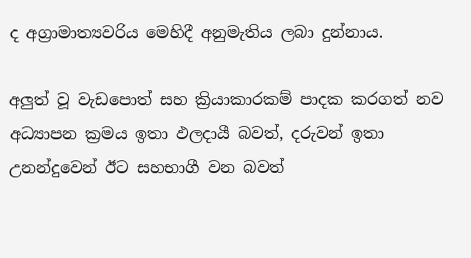ද අග්‍රාමාත්‍යවරිය මෙහිදී අනුමැතිය ලබා දුන්නාය.

අලුත් වූ වැඩපොත් සහ ක්‍රියාකාරකම් පාදක කරගත් නව අධ්‍යාපන ක්‍රමය ඉතා ඵලදායී බවත්, දරුවන් ඉතා උනන්දුවෙන් ඊට සහභාගී වන බවත්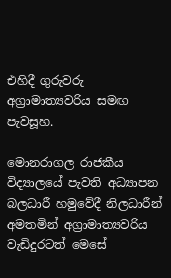එහිදී ගුරුවරු අග්‍රාමාත්‍යවරිය සමඟ පැවසූහ.

මොනරාගල රාජකීය විද්‍යාලයේ පැවති අධ්‍යාපන බලධාරී හමුවේදී නිලධාරීන් අමතමින් අග්‍රාමාත්‍යවරිය වැඩිදුරටත් මෙසේ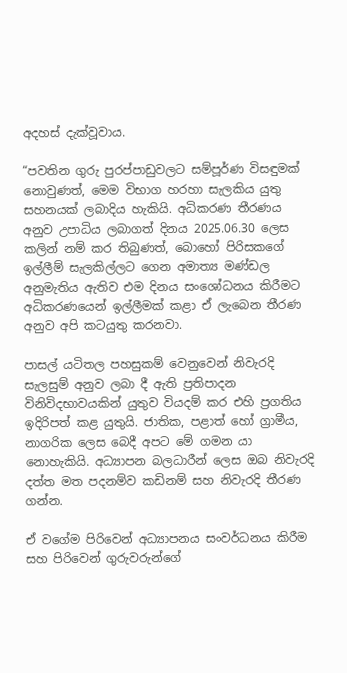අදහස් දැක්වූවාය.

“පවතින ගුරු පුරප්පාඩුවලට සම්පූර්ණ විසඳුමක් නොවුණත්, මෙම විභාග හරහා සැලකිය යුතු සහනයක් ලබාදිය හැකියි. අධිකරණ තීරණය අනුව උපාධිය ලබාගත් දිනය 2025.06.30 ලෙස කලින් නම් කර තිබුණත්, බොහෝ පිරිසකගේ ඉල්ලීම් සැලකිල්ලට ගෙන අමාත්‍ය මණ්ඩල අනුමැතිය ඇතිව එම දිනය සංශෝධනය කිරීමට අධිකරණයෙන් ඉල්ලීමක් කළා ඒ ලැබෙන තීරණ අනුව අපි කටයුතු කරනවා.

පාසල් යටිතල පහසුකම් වෙනුවෙන් නිවැරදි සැලසුම් අනුව ලබා දී ඇති ප්‍රතිපාදන විනිවිදභාවයකින් යුතුව වියදම් කර එහි ප්‍රගතිය ඉදිරිපත් කළ යුතුයි. ජාතික, පළාත් හෝ ග්‍රාමීය, නාගරික ලෙස බෙදී අපට මේ ගමන යා නොහැකියි. අධ්‍යාපන බලධාරීන් ලෙස ඔබ නිවැරදි දත්ත මත පදනම්ව කඩිනම් සහ නිවැරදි තීරණ ගන්න.

ඒ වගේම පිරිවෙන් අධ්‍යාපනය සංවර්ධනය කිරීම සහ පිරිවෙන් ගුරුවරුන්ගේ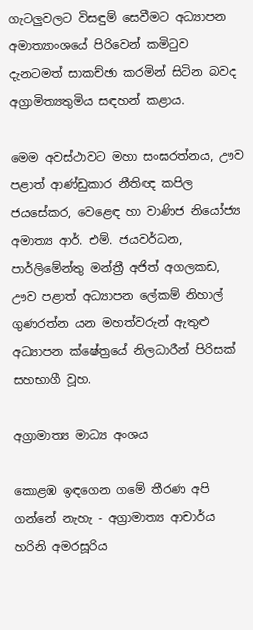ගැටලුවලට විසඳුම් සෙවීමට අධ්‍යාපන අමාත්‍යාංශයේ පිරිවෙන් කමිටුව දැනටමත් සාකච්ඡා කරමින් සිටින බවද අග්‍රාමිත්‍යතුමිය සඳහන් කළාය.

මෙම අවස්ථාවට මහා සංඝරත්නය, ඌව පළාත් ආණ්ඩුකාර නීතිඥ කපිල ජයසේකර, වෙළෙඳ හා වාණිජ නියෝජ්‍ය අමාත්‍ය ආර්. එම්. ජයවර්ධන, පාර්ලිමේන්තු මන්ත්‍රී අජිත් අගලකඩ, ඌව පළාත් අධ්‍යාපන ලේකම් නිහාල් ගුණරත්න යන මහත්වරුන් ඇතුළු අධ්‍යාපන ක්ෂේත්‍රයේ නිලධාරීන් පිරිසක් සහභාගී වූහ.

අග්‍රාමාත්‍ය මාධ්‍ය අංශය

කොළඹ ඉඳගෙන ගමේ තීරණ අපි ගන්නේ නැහැ - අග්‍රාමාත්‍ය ආචාර්ය හරිනි අමරසූරිය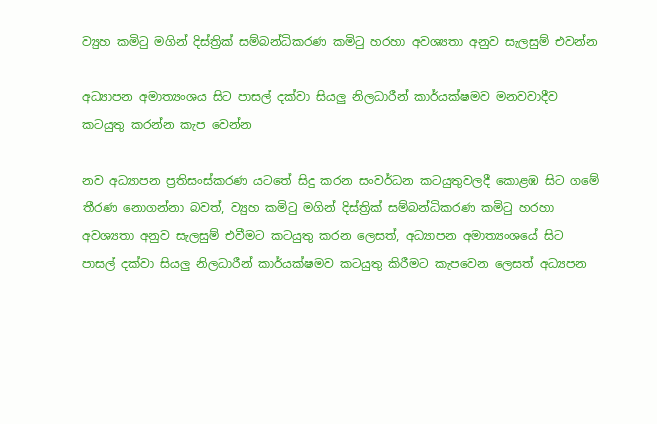ව්‍යුහ කමිටු මගින් දිස්ත්‍රික් සම්බන්ධිකරණ කමිටු හරහා අවශ්‍යතා අනුව සැලසුම් එවන්න

අධ්‍යාපන අමාත්‍යංශය සිට පාසල් දක්වා සියලු නිලධාරීන් කාර්යක්ෂමව මනවවාදීව කටයුතු කරන්න කැප වෙන්න

නව අධ්‍යාපන ප්‍රතිසංස්කරණ යටතේ සිදු කරන සංවර්ධන කටයුතුවලදී කොළඹ සිට ගමේ තීරණ නොගන්නා බවත්, ව්‍යුහ කමිටු මගින් දිස්ත්‍රික් සම්බන්ධිකරණ කමිටු හරහා අවශ්‍යතා අනුව සැලසුම් එවීමට කටයුතු කරන ලෙසත්, අධ්‍යාපන අමාත්‍යංශයේ සිට පාසල් දක්වා සියලු නිලධාරීන් කාර්යක්ෂමව කටයුතු කිරීමට කැපවෙන ලෙසත් අධ්‍යපන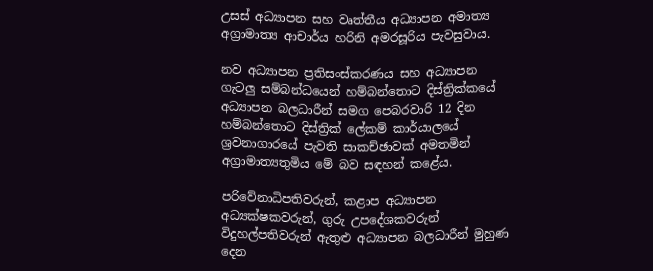උසස් අධ්‍යාපන සහ වෘත්තීය අධ්‍යාපන අමාත්‍ය අග්‍රාමාත්‍ය ආචාර්ය හරිනි අමරසූරිය පැවසුවාය.

නව අධ්‍යාපන ප්‍රතිසංස්කරණය සහ අධ්‍යාපන ගැටලු සම්බන්ධයෙන් හම්බන්තොට දිස්ත්‍රික්කයේ අධ්‍යාපන බලධාරීන් සමග පෙබරවාරි 12 දින හම්බන්තොට දිස්ත්‍රික් ලේකම් කාර්යාලයේ ශ්‍රවනාගාරයේ පැවති සාකච්ඡාවක් අමතමින් අග්‍රාමාත්‍යතුමිය මේ බව සඳහන් කළේය.

පරිවේනාධිපතිවරුන්, කළාප අධ්‍යාපන අධ්‍යක්ෂකවරුන්, ගුරු උපදේශකවරුන් විදුහල්පතිවරුන් ඇතුළු අධ්‍යාපන බලධාරීන් මුහුණ දෙන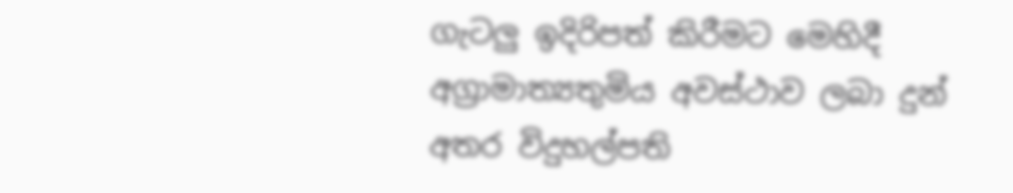ගැටලු ඉදිරිපත් කිරීමට මෙහිදී අග්‍රාමාත්‍යතුමිය අවස්ථාව ලබා දුන් අතර විදුහල්පති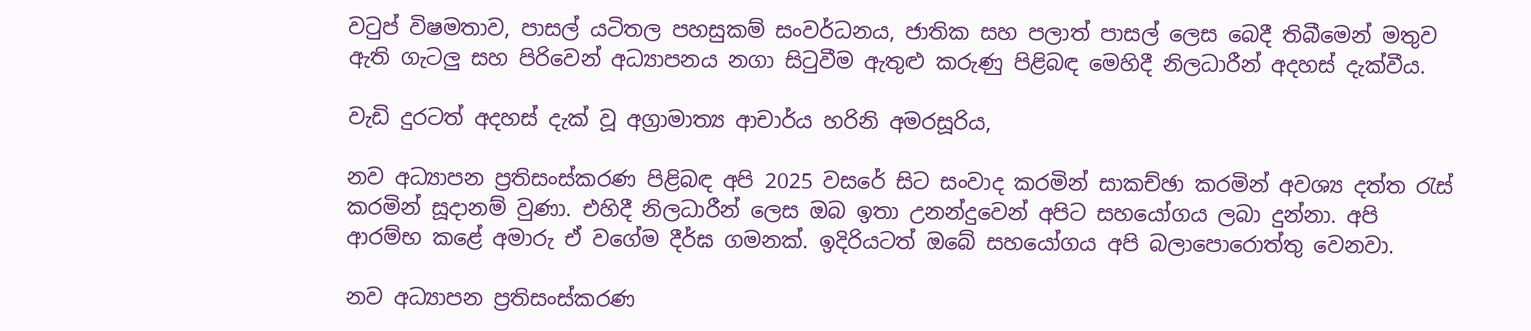වටුප් විෂමතාව, පාසල් යටිතල පහසුකම් සංවර්ධනය, ජාතික සහ පලාත් පාසල් ලෙස බෙදී තිබීමෙන් මතුව ඇති ගැටලු සහ පිරිවෙන් අධ්‍යාපනය නගා සිටුවීම ඇතුළු කරුණු පිළිබඳ මෙහිදී නිලධාරීන් අදහස් දැක්වීය.

වැඩි දුරටත් අදහස් දැක් වූ අග්‍රාමාත්‍ය ආචාර්ය හරිනි අමරසූරිය,

නව අධ්‍යාපන ප්‍රතිසංස්කරණ පිළිබඳ අපි 2025 වසරේ සිට සංවාද කරමින් සාකච්ඡා කරමින් අවශ්‍ය දත්ත රැස් කරමින් සූදානම් වුණා. එහිදී නිලධාරීන් ලෙස ඔබ ඉතා උනන්දුවෙන් අපිට සහයෝගය ලබා දුන්නා. අපි ආරම්භ කළේ අමාරු ඒ වගේම දීර්ඝ ගමනක්. ඉදිරියටත් ඔබේ සහයෝගය අපි බලාපොරොත්තු වෙනවා.

නව අධ්‍යාපන ප්‍රතිසංස්කරණ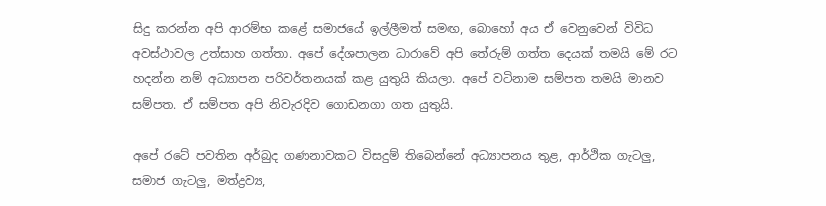සිදු කරන්න අපි ආරම්භ කළේ සමාජයේ ඉල්ලීමත් සමඟ, බොහෝ අය ඒ වෙනුවෙන් විවිධ අවස්ථාවල උත්සාහ ගත්තා. අපේ දේශපාලන ධාරාවේ අපි තේරුම් ගත්ත දෙයක් තමයි මේ රට හදන්න නම් අධ්‍යාපන පරිවර්තනයක් කළ යුතුයි කියලා. අපේ වටිනාම සම්පත තමයි මානව සම්පත. ඒ සම්පත අපි නිවැරදිව ගොඩනගා ගත යුතුයි.

අපේ රටේ පවතින අර්බුද ගණනාවකට විසදුම් තිබෙන්නේ අධ්‍යාපනය තුළ, ආර්ථික ගැටලු, සමාජ ගැටලු, මත්ද්‍රව්‍ය,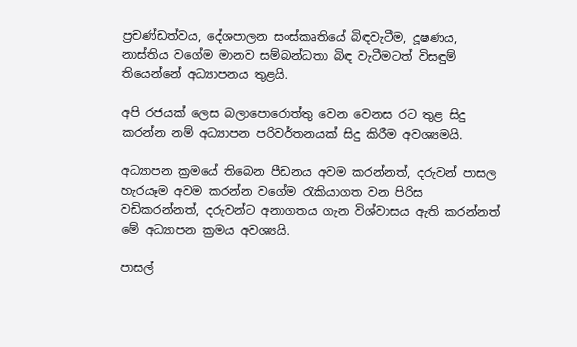ප්‍රචණ්ඩත්වය, දේශපාලන සංස්කෘතියේ බිඳවැටීම, දූෂණය, නාස්තිය වගේම මානව සම්බන්ධතා බිඳ වැටීමටත් විසඳුම් තියෙන්නේ අධ්‍යාපනය තුළයි.

අපි රජයක් ලෙස බලාපොරොත්තු වෙන වෙනස රට තුළ සිදු කරන්න නම් අධ්‍යාපන පරිවර්තනයක් සිදු කිරීම අවශ්‍යමයි.

අධ්‍යාපන ක්‍රමයේ තිබෙන පීඩනය අවම කරන්නත්, දරුවන් පාසල හැරයෑම අවම කරන්න වගේම රැකියාගත වන පිරිස වඩිකරන්නත්, දරුවන්ට අනාගතය ගැන විශ්වාසය ඇති කරන්නත් මේ අධ්‍යාපන ක්‍රමය අවශ්‍යයි.

පාසල්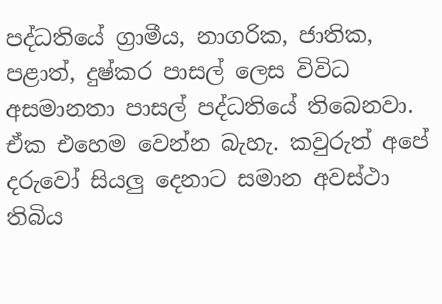පද්ධතියේ ග්‍රාමීය, නාගරික, ජාතික, පළාත්, දුෂ්කර පාසල් ලෙස විවිධ අසමානතා පාසල් පද්ධතියේ තිබෙනවා. ඒක එහෙම වෙන්න බැහැ. කවුරුත් අපේ දරුවෝ සියලු දෙනාට සමාන අවස්ථා තිබිය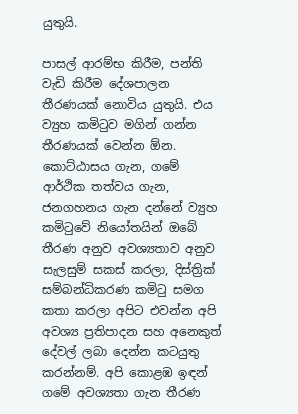යුතුයි.

පාසල් ආරම්භ කිරීම, පන්ති වැඩි කිරීම දේශපාලන තීරණයක් නොවිය යුතුයි. එය ව්‍යුහ කමිටුව මගින් ගන්න තීරණයක් වෙන්න ඕන. කොට්ඨාසය ගැන, ගමේ ආර්ථික තත්වය ගැන, ජනගහනය ගැන දන්නේ ව්‍යුහ කමිටුවේ නියෝතයින් ඔබේ තීරණ අනුව අවශ්‍යතාව අනුව සැලසුම් සකස් කරලා, දිස්ත්‍රික් සම්බන්ධිකරණ කමිටු සමග කතා කරලා අපිට එවන්න අපි අවශ්‍ය ප්‍රතිපාදන සහ අනෙකුත් දේවල් ලබා දෙන්න කටයුතු කරන්නම්. අපි කොළඹ ඉඳන් ගමේ අවශ්‍යතා ගැන තීරණ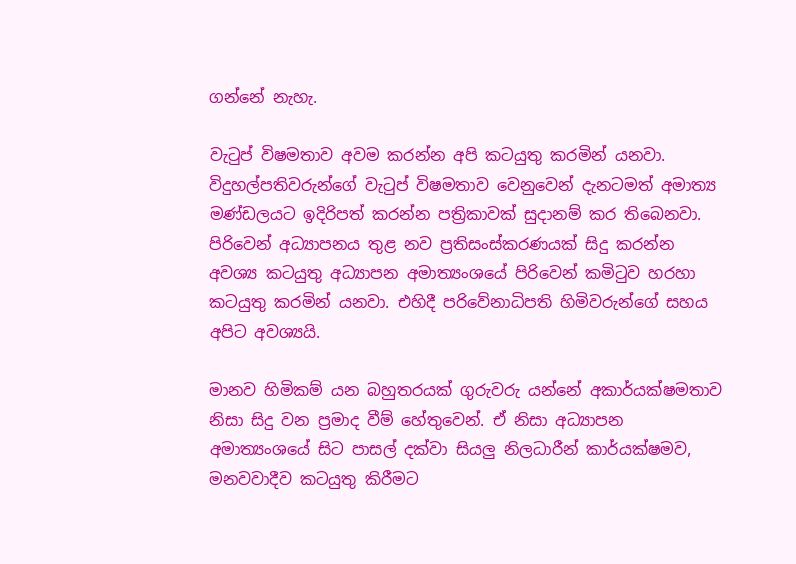ගන්නේ නැහැ.

වැටුප් විෂමතාව අවම කරන්න අපි කටයුතු කරමින් යනවා. විදුහල්පතිවරුන්ගේ වැටුප් විෂමතාව වෙනුවෙන් දැනටමත් අමාත්‍ය මණ්ඩලයට ඉදිරිපත් කරන්න පත්‍රිකාවක් සුදානම් කර තිබෙනවා. පිරිවෙන් අධ්‍යාපනය තුළ නව ප්‍රතිසංස්කරණයක් සිදු කරන්න අවශ්‍ය කටයුතු අධ්‍යාපන අමාත්‍යංශයේ පිරිවෙන් කමිටුව හරහා කටයුතු කරමින් යනවා. එහිදී පරිවේනාධිපති හිමිවරුන්ගේ සහය අපිට අවශ්‍යයි.

මානව හිමිකම් යන බහුතරයක් ගුරුවරු යන්නේ අකාර්යක්ෂමතාව නිසා සිදු වන ප්‍රමාද වීම් හේතුවෙන්. ඒ නිසා අධ්‍යාපන අමාත්‍යංශයේ සිට පාසල් දක්වා සියලු නිලධාරීන් කාර්යක්ෂමව, මනවවාදීව කටයුතු කිරීමට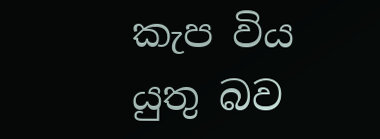කැප විය යුතු බව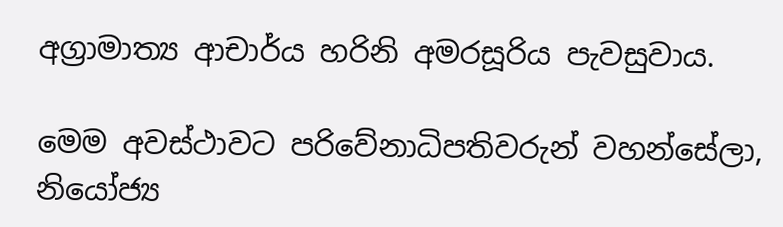අග්‍රාමාත්‍ය ආචාර්ය හරිනි අමරසූරිය පැවසුවාය.

මෙම අවස්ථාවට පරිවේනාධිපතිවරුන් වහන්සේලා, නියෝජ්‍ය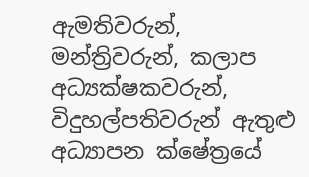ඇමතිවරුන්, මන්ත්‍රිවරුන්, කලාප අධ්‍යක්ෂකවරුන්, විදුහල්පතිවරුන් ඇතුළු අධ්‍යාපන ක්ෂේත්‍රයේ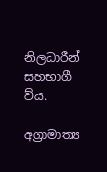නිලධාරීන් සහභාගී ව්ය.

අග්‍රාමාත්‍ය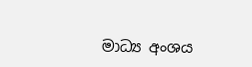මාධ්‍ය අංශය